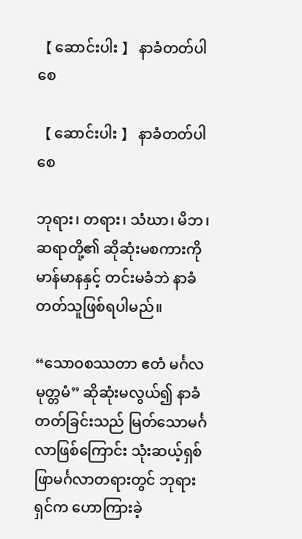【 ဆောင်းပါး 】 နာခံတတ်ပါစေ

【 ဆောင်းပါး 】 နာခံတတ်ပါစေ

ဘုရား၊ တရား၊ သံဃာ၊ မိဘ၊ ဆရာတို့၏ ဆိုဆုံးမစကားကို မာန်မာနနှင့် တင်းမခံဘဲ နာခံတတ်သူဖြစ်ရပါမည်။

“သောဝစဿတာ ဧတံ မင်္ဂလ မုတ္တမံ” ဆိုဆုံးမလွယ်၍ နာခံတတ်ခြင်းသည် မြတ်သောမင်္ဂလာဖြစ်ကြောင်း သုံးဆယ့်ရှစ်ဖြာမင်္ဂလာတရားတွင် ဘုရားရှင်က ဟောကြားခဲ့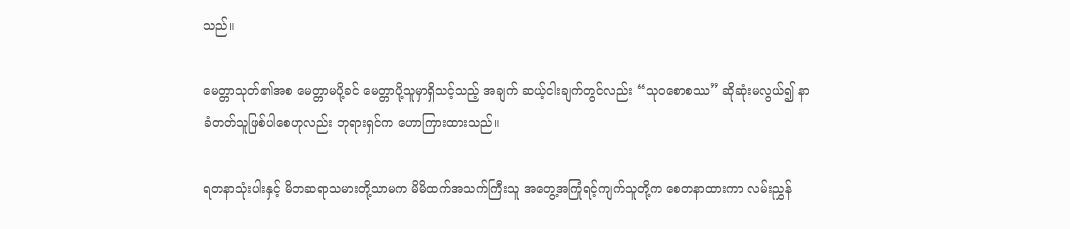သည်။

မေတ္တာသုတ်၏အစ မေတ္တာမပို့ခင် မေတ္တာပို့သူမှာရှိသင့်သည့် အချက် ဆယ့်ငါးချက်တွင်လည်း “သုဝစောစဿ” ဆိုဆုံးမလွယ်၍ နာခံတတ်သူဖြစ်ပါစေဟုလည်း ဘုရားရှင်က ဟောကြားထားသည်။

ရတနာသုံးပါးနှင့် မိဘဆရာသမားတို့သာမက မိမိထက်အသက်ကြီးသူ အတွေ့အကြုံရင့်ကျက်သူတို့က စေတနာထားကာ လမ်းညွှန်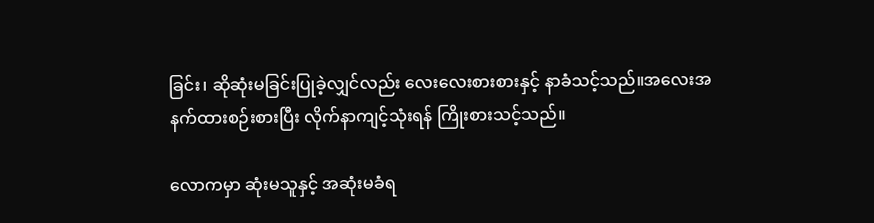ခြင်း၊ ဆိုဆုံးမခြင်းပြုခဲ့လျှင်လည်း လေးလေးစားစားနှင့် နာခံသင့်သည်။အလေးအနက်ထားစဉ်းစားပြီး လိုက်နာကျင့်သုံးရန် ကြိုးစားသင့်သည်။

လောကမှာ ဆုံးမသူနှင့် အဆုံးမခံရ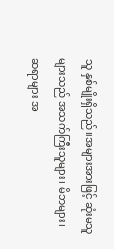သူ နှစ်မျိုးရှိသည်။အများအားဖြင့် ဆုံးမသူများသည် အသက်ကြီးသူများ၊ မိဘများ၊ ဆရာများ အ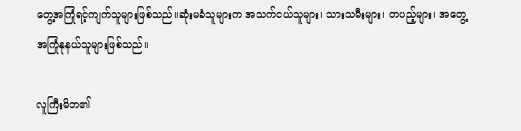တွေ့အကြုံရင့်ကျက်သူများဖြစ်သည်။ဆုံးမခံသူများက အသက်ငယ်သူများ၊ သားသမီးများ၊ တပည့်များ၊ အတွေ့အကြုံနုနယ်သူများဖြစ်သည်။

လူကြီးမိဘ၏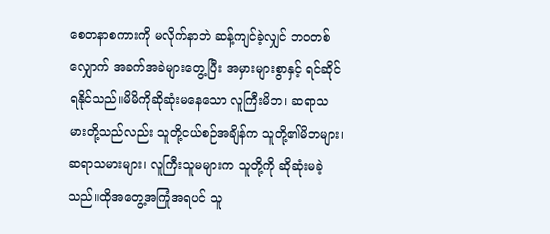စေတနာစကားကို မလိုက်နာဘဲ ဆန့်ကျင်ခဲ့လျှင် ဘဝတစ်လျှောက် အခက်အခဲများတွေ့ပြီး အမှားများစွာနှင့် ရင်ဆိုင်ရနိုင်သည်။မိမိကိုဆိုဆုံးမနေသော လူကြီးမိဘ၊ ဆရာသမားတို့သည်လည်း သူတို့ငယ်စဉ်အချိန်က သူတို့၏မိဘများ၊ ဆရာသမားများ၊ လူကြီးသူမများက သူတို့ကို ဆိုဆုံးမခဲ့သည်။ထိုအတွေ့အကြုံအရပင် သူ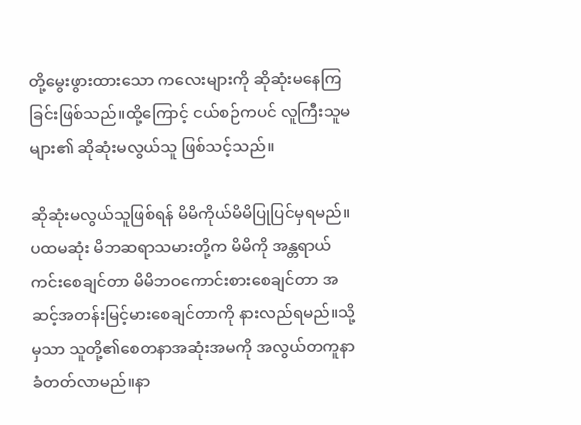တို့မွေးဖွားထားသော ကလေးများကို ဆိုဆုံးမနေကြခြင်းဖြစ်သည်။ထို့ကြောင့် ငယ်စဉ်ကပင် လူကြီးသူမများ၏ ဆိုဆုံးမလွယ်သူ ဖြစ်သင့်သည်။

ဆိုဆုံးမလွယ်သူဖြစ်ရန် မိမိကိုယ်မိမိပြုပြင်မှရမည်။ပထမဆုံး မိဘဆရာသမားတို့က မိမိကို အန္တရာယ်ကင်းစေချင်တာ မိမိဘဝကောင်းစားစေချင်တာ အဆင့်အတန်းမြင့်မားစေချင်တာကို နားလည်ရမည်။သို့မှသာ သူတို့၏စေတနာအဆုံးအမကို အလွယ်တကူနာခံတတ်လာမည်။နာ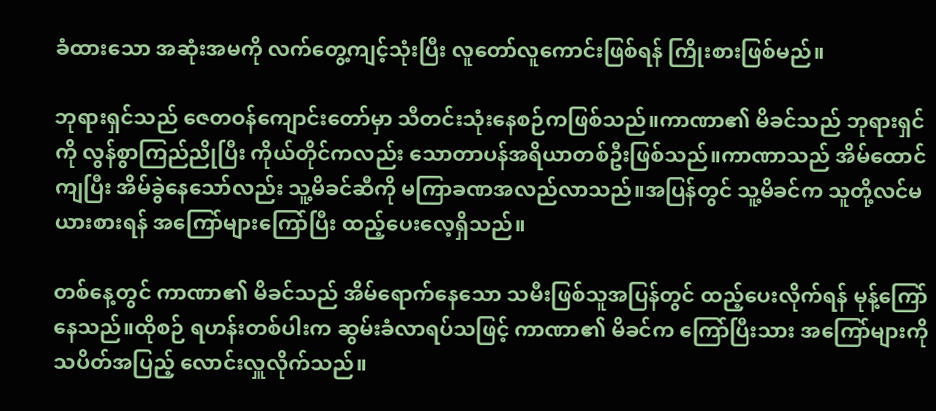ခံထားသော အဆုံးအမကို လက်တွေ့ကျင့်သုံးပြီး လူတော်လူကောင်းဖြစ်ရန် ကြိုးစားဖြစ်မည်။

ဘုရားရှင်သည် ဇေတဝန်ကျောင်းတော်မှာ သီတင်းသုံးနေစဉ်ကဖြစ်သည်။ကာဏာ၏ မိခင်သည် ဘုရားရှင်ကို လွန်စွာကြည်ညိုပြီး ကိုယ်တိုင်ကလည်း သောတာပန်အရိယာတစ်ဦးဖြစ်သည်။ကာဏာသည် အိမ်ထောင်ကျပြီး အိမ်ခွဲနေသော်လည်း သူ့မိခင်ဆီကို မကြာခဏအလည်လာသည်။အပြန်တွင် သူ့မိခင်က သူတို့လင်မယားစားရန် အကြော်များကြော်ပြီး ထည့်ပေးလေ့ရှိသည်။

တစ်နေ့တွင် ကာဏာ၏ မိခင်သည် အိမ်ရောက်နေသော သမီးဖြစ်သူအပြန်တွင် ထည့်ပေးလိုက်ရန် မုန့်ကြော်နေသည်။ထိုစဉ် ရဟန်းတစ်ပါးက ဆွမ်းခံလာရပ်သဖြင့် ကာဏာ၏ မိခင်က ကြော်ပြီးသား အကြော်များကို သပိတ်အပြည့် လောင်းလှူလိုက်သည်။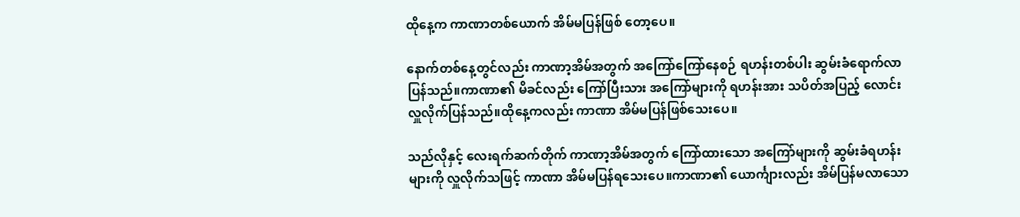ထိုနေ့က ကာဏာတစ်ယောက် အိမ်မပြန်ဖြစ် တော့ပေ။

နောက်တစ်နေ့တွင်လည်း ကာဏာ့အိမ်အတွက် အကြော်ကြော်နေစဉ် ရဟန်းတစ်ပါး ဆွမ်းခံရောက်လာပြန်သည်။ကာဏာ၏ မိခင်လည်း ကြော်ပြီးသား အကြော်များကို ရဟန်းအား သပိတ်အပြည့် လောင်းလှူလိုက်ပြန်သည်။ထိုနေ့ကလည်း ကာဏာ အိမ်မပြန်ဖြစ်သေးပေ။

သည်လိုနှင့် လေးရက်ဆက်တိုက် ကာဏာ့အိမ်အတွက် ကြော်ထားသော အကြော်များကို ဆွမ်းခံရဟန်းများကို လှူလိုက်သဖြင့် ကာဏာ အိမ်မပြန်ရသေးပေ။ကာဏာ၏ ယောင်္ကျားလည်း အိမ်ပြန်မလာသော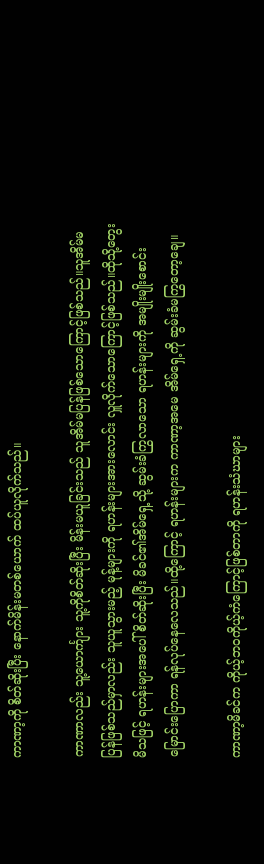ကာဏာ့ကို စိတ်ဆိုးပြီး နောက်မိန်းမတစ်ယောက် ထပ်ယူလိုက်သည်။

ကာဏာလည်း သူ့ယောင်္ကျား သူ့ကိုစိတ်ဆိုးပြီး မိန်းမယူခြင်းသည် သူအိမ်မပြန်ဖြစ်သောကြောင့်ဖြစ်သည်။သူအိမ်မပြန်ဖြစ်သည်မှာလည်း သူယူသွားမည့် မုန့်များကို ရဟန်းများအားလောင်း လှူလိုက်သောကြောင့်ဖြစ်သည်။ထိုသို့တွေးမိသဖြင့် ရဟန်းများအပေါ် စိတ်ဆိုးပြီး မိခင်၏အိမ်ရှေ့သို့ ဆွမ်းခံကြွလာသော ရဟန်းများကို အမျိုးမျိုးစောင်းမြောင်းပြောကာ ရန်လုပ်နေလေသည်။ထို့ကြောင့် ရဟန်းများက ကာဏာ့အမေ အိမ်ရှေ့ကို ဆွမ်းခံမကြွတော့ချေ။

ကာဏာ့မိခင်က ကိုယ့်ဘဝကိုယ့်ကံကြောင့်ဖြစ်တာကို ရဟန်းသံဃာများ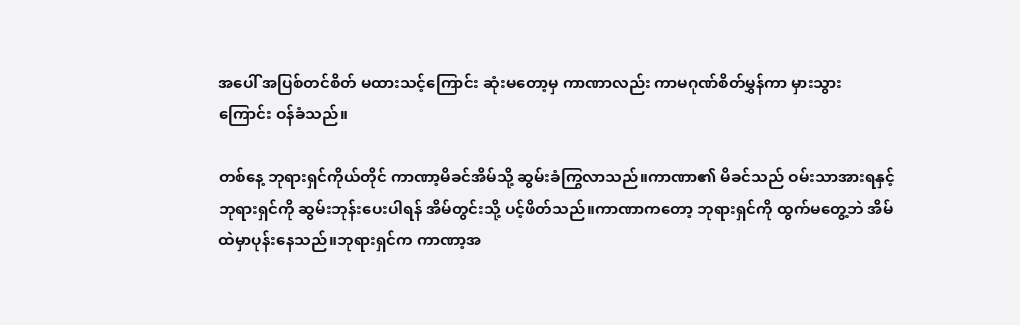အပေါ် အပြစ်တင်စိတ် မထားသင့်ကြောင်း ဆုံးမတော့မှ ကာဏာလည်း ကာမဂုဏ်စိတ်မွှန်ကာ မှားသွားကြောင်း ဝန်ခံသည်။

တစ်နေ့ ဘုရားရှင်ကိုယ်တိုင် ကာဏာ့မိခင်အိမ်သို့ ဆွမ်းခံကြွလာသည်။ကာဏာ၏ မိခင်သည် ဝမ်းသာအားရနှင့် ဘုရားရှင်ကို ဆွမ်းဘုန်းပေးပါရန် အိမ်တွင်းသို့ ပင့်ဖိတ်သည်။ကာဏာကတော့ ဘုရားရှင်ကို ထွက်မတွေ့ဘဲ အိမ်ထဲမှာပုန်းနေသည်။ဘုရားရှင်က ကာဏာ့အ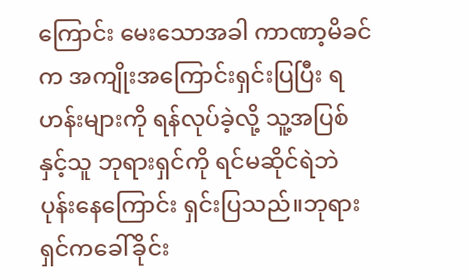ကြောင်း မေးသောအခါ ကာဏာ့မိခင်က အကျိုးအကြောင်းရှင်းပြပြီး ရဟန်းများကို ရန်လုပ်ခဲ့လို့ သူ့အပြစ်နှင့်သူ ဘုရားရှင်ကို ရင်မဆိုင်ရဲဘဲ ပုန်းနေကြောင်း ရှင်းပြသည်။ဘုရားရှင်ကခေါ်ခိုင်း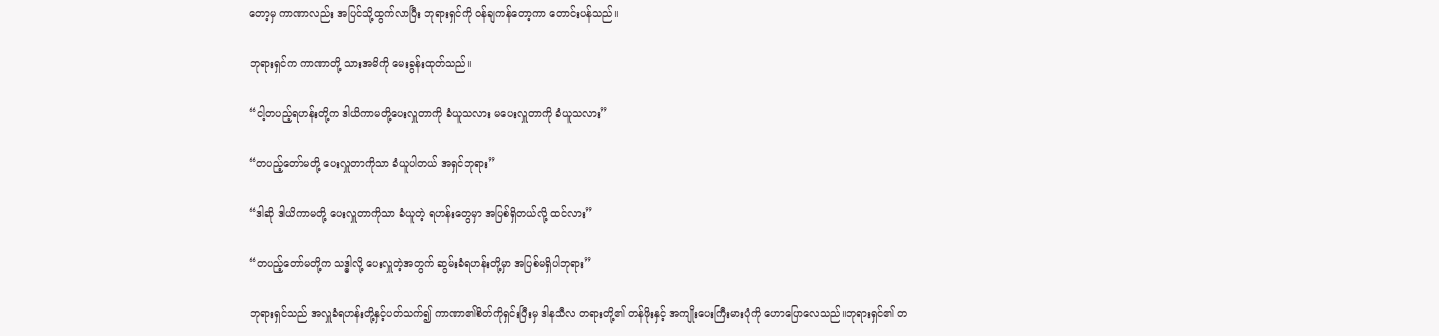တော့မှ ကာဏာလည်း အပြင်သို့ထွက်လာပြီး ဘုရားရှင်ကို ဝန်ချကန်တော့ကာ တောင်းပန်သည်။

ဘုရားရှင်က ကာဏာတို့ သားအမိကို မေးခွန်းထုတ်သည်။

“ငါ့တပည့်ရဟန်းတို့က ဒါယိကာမတို့ပေးလှူတာကို ခံယူသလား မပေးလှူတာကို ခံယူသလား”

“တပည့်တော်မတို့ ပေးလှူတာကိုသာ ခံယူပါတယ် အရှင်ဘုရား”

“ဒါဆို ဒါယိကာမတို့ ပေးလှူတာကိုသာ ခံယူတဲ့ ရဟန်းတွေမှာ အပြစ်ရှိတယ်လို့ ထင်လား”

“တပည့်တော်မတို့က သဒ္ဓါလို့ ပေးလှူတဲ့အတွက် ဆွမ်းခံရဟန်းတို့မှာ အပြစ်မရှိပါဘုရား”

ဘုရားရှင်သည် အလှူခံရဟန်းတို့နှင့်ပတ်သက်၍ ကာဏာ၏စိတ်ကိုရှင်းပြီးမှ ဒါနသီလ တရားတို့၏ တန်ဖိုးနှင့် အကျိုးပေးကြီးမားပုံကို ဟောပြောလေသည်။ဘုရားရှင်၏ တ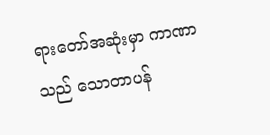ရားတော်အဆုံးမှာ ကာဏာသည် သောတာပန်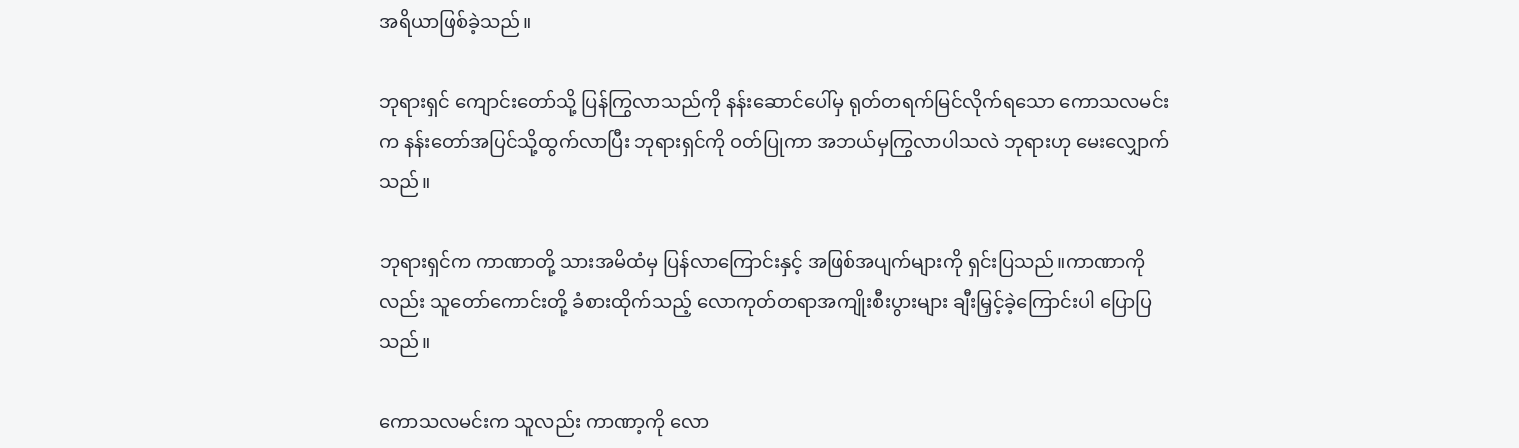အရိယာဖြစ်ခဲ့သည်။

ဘုရားရှင် ကျောင်းတော်သို့ ပြန်ကြွလာသည်ကို နန်းဆောင်ပေါ်မှ ရုတ်တရက်မြင်လိုက်ရသော ကောသလမင်းက နန်းတော်အပြင်သို့ထွက်လာပြီး ဘုရားရှင်ကို ဝတ်ပြုကာ အဘယ်မှကြွလာပါသလဲ ဘုရားဟု မေးလျှောက်သည်။

ဘုရားရှင်က ကာဏာတို့ သားအမိထံမှ ပြန်လာကြောင်းနှင့် အဖြစ်အပျက်များကို ရှင်းပြသည်။ကာဏာကိုလည်း သူတော်ကောင်းတို့ ခံစားထိုက်သည့် လောကုတ်တရာအကျိုးစီးပွားများ ချီးမြှင့်ခဲ့ကြောင်းပါ ပြောပြသည်။

ကောသလမင်းက သူလည်း ကာဏာ့ကို လော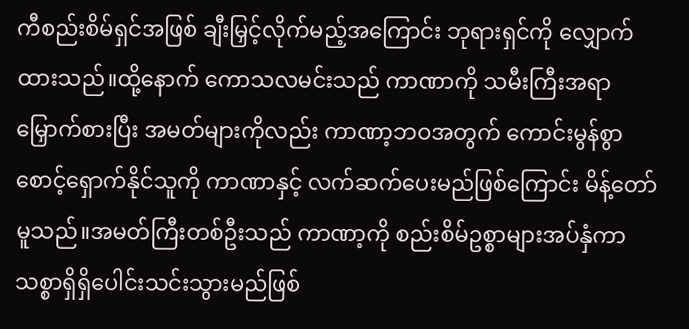ကီစည်းစိမ်ရှင်အဖြစ် ချီးမြှင့်လိုက်မည့်အကြောင်း ဘုရားရှင်ကို လျှောက်ထားသည်။ထို့နောက် ကောသလမင်းသည် ကာဏာကို သမီးကြီးအရာ မြှောက်စားပြီး အမတ်များကိုလည်း ကာဏာ့ဘဝအတွက် ကောင်းမွန်စွာစောင့်ရှောက်နိုင်သူကို ကာဏာနှင့် လက်ဆက်ပေးမည်ဖြစ်ကြောင်း မိန့်တော်မူသည်။အမတ်ကြီးတစ်ဦးသည် ကာဏာ့ကို စည်းစိမ်ဥစ္စာများအပ်နှံကာ သစ္စာရှိရှိပေါင်းသင်းသွားမည်ဖြစ်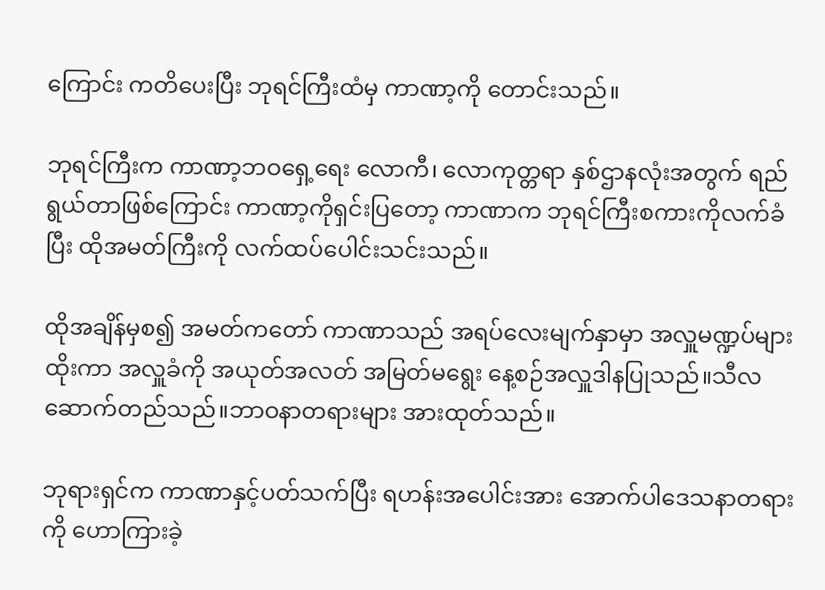ကြောင်း ကတိပေးပြီး ဘုရင်ကြီးထံမှ ကာဏာ့ကို တောင်းသည်။

ဘုရင်ကြီးက ကာဏာ့ဘဝရှေ့ရေး လောကီ၊ လောကုတ္တရာ နှစ်ဌာနလုံးအတွက် ရည်ရွယ်တာဖြစ်ကြောင်း ကာဏာ့ကိုရှင်းပြတော့ ကာဏာက ဘုရင်ကြီးစကားကိုလက်ခံပြီး ထိုအမတ်ကြီးကို လက်ထပ်ပေါင်းသင်းသည်။

ထိုအချိန်မှစ၍ အမတ်ကတော် ကာဏာသည် အရပ်လေးမျက်နှာမှာ အလှူမဏ္ဍပ်များထိုးကာ အလှူခံကို အယုတ်အလတ် အမြတ်မရွေး နေ့စဉ်အလှူဒါနပြုသည်။သီလဆောက်တည်သည်။ဘာဝနာတရားများ အားထုတ်သည်။

ဘုရားရှင်က ကာဏာနှင့်ပတ်သက်ပြီး ရဟန်းအပေါင်းအား အောက်ပါဒေသနာတရားကို ဟောကြားခဲ့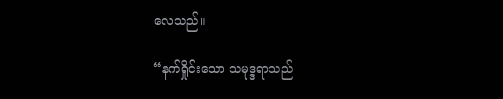လေသည်။

“နက်ရှိုင်းသော သမုဒ္ဒရာသည်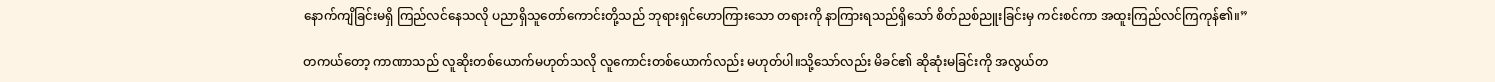နောက်ကျိခြင်းမရှိ ကြည်လင်နေသလို ပညာရှိသူတော်ကောင်းတို့သည် ဘုရားရှင်ဟောကြားသော တရားကို နာကြားရသည်ရှိသော် စိတ်ညစ်ညူးခြင်းမှ ကင်းစင်ကာ အထူးကြည်လင်ကြကုန်၏။”

တကယ်တော့ ကာဏာသည် လူဆိုးတစ်ယောက်မဟုတ်သလို လူကောင်းတစ်ယောက်လည်း မဟုတ်ပါ။သို့သော်လည်း မိခင်၏ ဆိုဆုံးမခြင်းကို အလွယ်တ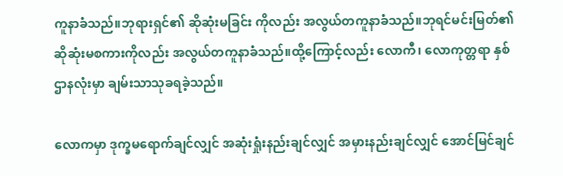ကူနာခံသည်။ဘုရားရှင်၏ ဆိုဆုံးမခြင်း ကိုလည်း အလွယ်တကူနာခံသည်။ဘုရင်မင်းမြတ်၏ ဆိုဆုံးမစကားကိုလည်း အလွယ်တကူနာခံသည်။ထို့ကြောင့်လည်း လောကီ၊ လောကုတ္တရာ နှစ်ဌာနလုံးမှာ ချမ်းသာသုခရခဲ့သည်။

လောကမှာ ဒုက္ခမရောက်ချင်လျှင် အဆုံးရှုံးနည်းချင်လျှင် အမှားနည်းချင်လျှင် အောင်မြင်ချင်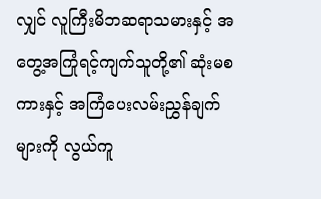လျှင် လူကြီးမိဘဆရာသမားနှင့် အတွေ့အကြုံရင့်ကျက်သူတို့၏ ဆုံးမစကားနှင့် အကြံပေးလမ်းညွှန်ချက်များကို လွယ်ကူ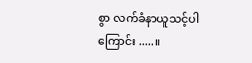စွာ လက်ခံနာယူသင့်ပါကြောင်း .....။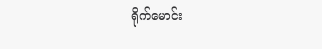ရိုက်မောင်း